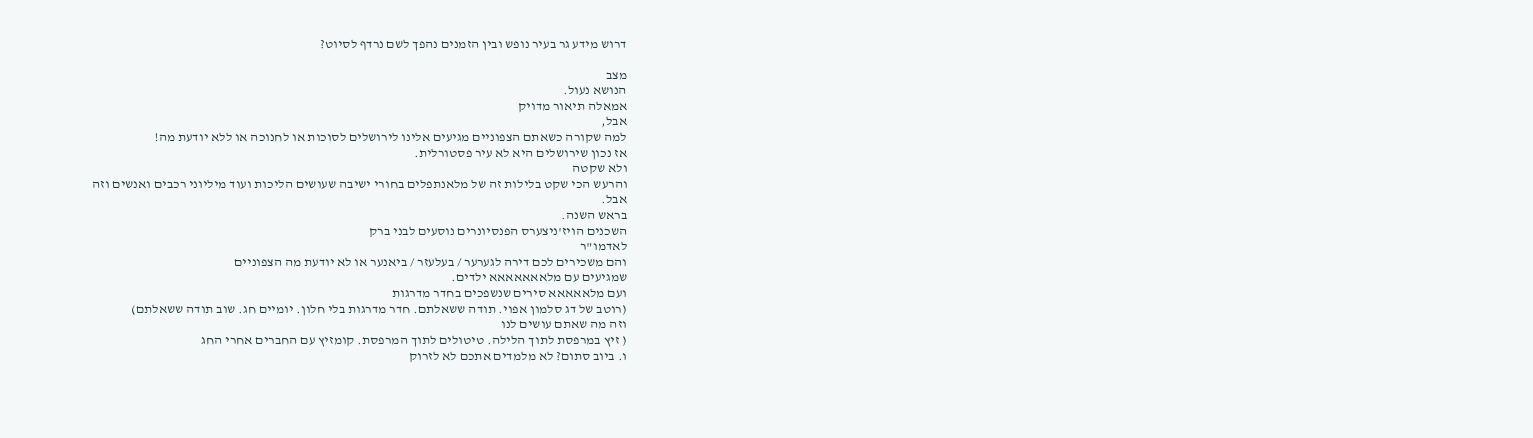דרוש מידע גר בעיר נופש ובין הזמנים נהפך לשם נרדף לסיוט?

מצב
הנושא נעול.
אמאלה תיאור מדויק
אבל,
למה שקורה כשאתם הצפוניים מגיעים אלינו לירושלים לסוכות או לחנוכה או ללא יודעת מה!
אז נכון שירושלים היא לא עיר פסטורלית.
ולא שקטה
והרעש הכי שקט בלילות זה של מלאנתפלים בחורי ישיבה שעושים הליכות ועוד מיליוני רכבים ואנשים וזה
אבל.
בראש השנה.
השכנים הויז'ניצערס הפנסיונרים נוסעים לבני ברק
לאדמו"ר
והם משכירים לכם דירה לגערער / בעלעזר / ביאנער או לא יודעת מה הצפוניים
שמגיעים עם מלאאאאאאא ילדים.
ועם מלאאאאא סירים שנשפכים בחדר מדרגות
(רוטב של דג סלמון אפוי. תודה ששאלתם. חדר מדרגות בלי חלון. יומיים חג. שוב תודה ששאלתם)
וזה מה שאתם עושים לנו
( זיץ במרפסת לתוך הלילה. טיטולים לתוך המרפסת. קומזיץ עם החברים אחרי החג
ו. ביוב סתום? לא מלמדים אתכם לא לזרוק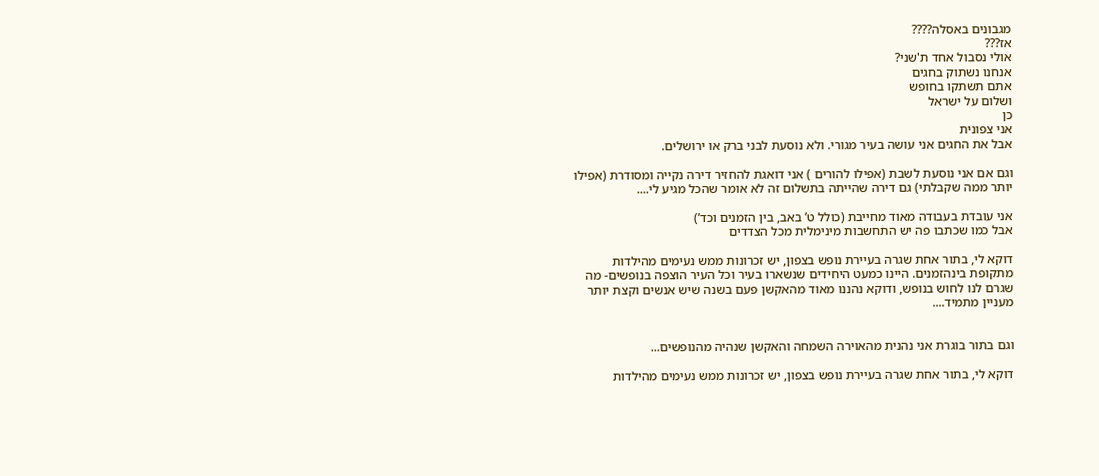מגבונים באסלה????
אז???
אולי נסבול אחד ת'שני?
אנחנו נשתוק בחגים
אתם תשתקו בחופש
ושלום על ישראל
כן
אני צפונית
אבל את החגים אני עושה בעיר מגורי. ולא נוסעת לבני ברק או ירושלים.

וגם אם אני נוסעת לשבת (אפילו להורים ) אני דואגת להחזיר דירה נקייה ומסודרת (אפילו יותר ממה שקבלתי) גם דירה שהייתה בתשלום זה לא אומר שהכל מגיע לי....

אני עובדת בעבודה מאוד מחייבת (כולל ט’ באב, בין הזמנים וכד’)
אבל כמו שכתבו פה יש התחשבות מינימלית מכל הצדדים

דוקא לי, בתור אחת שגרה בעיירת נופש בצפון, יש זכרונות ממש נעימים מהילדות מתקופת בינהזמנים. היינו כמעט היחידים שנשארו בעיר וכל העיר הוצפה בנופשים- מה שגרם לנו לחוש בנופש, ודוקא נהננו מאוד מהאקשן פעם בשנה שיש אנשים וקצת יותר מעניין מתמיד....


וגם בתור בוגרת אני נהנית מהאוירה השמחה והאקשן שנהיה מהנופשים...

דוקא לי, בתור אחת שגרה בעיירת נופש בצפון, יש זכרונות ממש נעימים מהילדות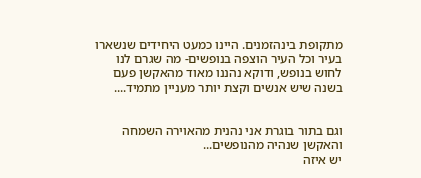מתקופת בינהזמנים. היינו כמעט היחידים שנשארו בעיר וכל העיר הוצפה בנופשים- מה שגרם לנו לחוש בנופש, ודוקא נהננו מאוד מהאקשן פעם בשנה שיש אנשים וקצת יותר מעניין מתמיד....


וגם בתור בוגרת אני נהנית מהאוירה השמחה והאקשן שנהיה מהנופשים...
יש איזה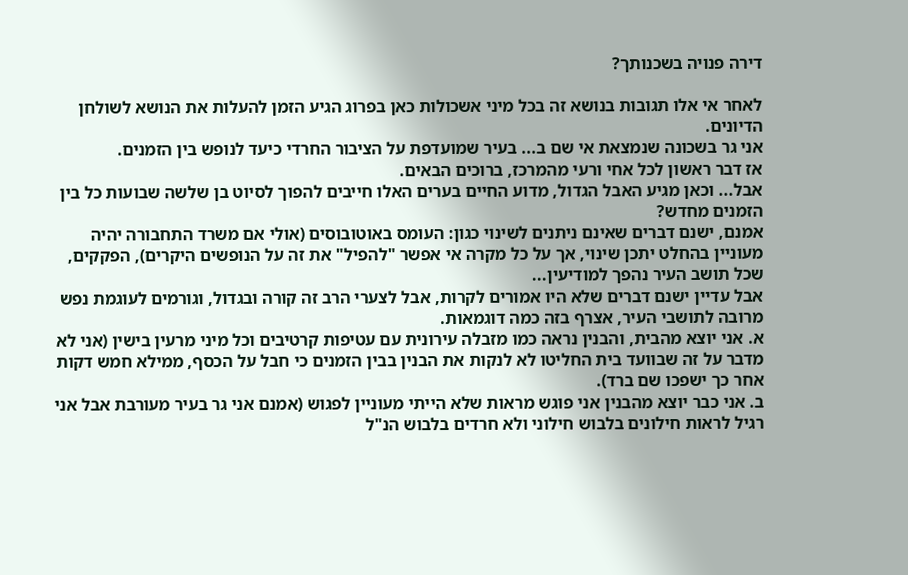דירה פנויה בשכנותך?

לאחר אי אלו תגובות בנושא זה בכל מיני אשכולות כאן בפרוג הגיע הזמן להעלות את הנושא לשולחן הדיונים.
אני גר בשכונה שנמצאת אי שם ב... בעיר שמועדפת על הציבור החרדי כיעד לנופש בין הזמנים.
אז דבר ראשון לכל אחי ורעי מהמרכז, ברוכים הבאים.
אבל... וכאן מגיע האבל הגדול, מדוע החיים בערים האלו חייבים להפוך לסיוט בן שלשה שבועות כל בין הזמנים מחדש?
אמנם, ישנם דברים שאינם ניתנים לשינוי כגון: העומס באוטובוסים (אולי אם משרד התחבורה יהיה מעוניין בהחלט יתכן שינוי, אך על כל מקרה אי אפשר "להפיל" את זה על הנופשים היקרים), הפקקים, שכל תושב העיר נהפך למודיעין...
אבל עדיין ישנם דברים שלא היו אמורים לקרות, אבל לצערי הרב זה קורה ובגדול, וגורמים לעוגמת נפש מרובה לתושבי העיר, אצרף בזה כמה דוגמאות.
א. אני יוצא מהבית, והבנין נראה כמו מזבלה עירונית עם עטיפות קרטיבים וכל מיני מרעין בישין (אני לא מדבר על זה שבוועד בית החליטו לא לנקות את הבנין בבין הזמנים כי חבל על הכסף, ממילא חמש דקות אחר כך ישפכו שם ברד).
ב. אני כבר יוצא מהבנין אני פוגש מראות שלא הייתי מעוניין לפגוש (אמנם אני גר בעיר מעורבת אבל אני רגיל לראות חילונים בלבוש חילוני ולא חרדים בלבוש הנ"ל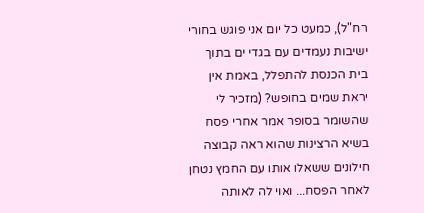רח"ל), כמעט כל יום אני פוגש בחורי ישיבות נעמדים עם בגדי ים בתוך בית הכנסת להתפלל, באמת אין יראת שמים בחופש? (מזכיר לי שהשומר בסופר אמר אחרי פסח בשיא הרצינות שהוא ראה קבוצה חילונים ששאלו אותו עם החמץ נטחן לאחר הפסח... ואוי לה לאותה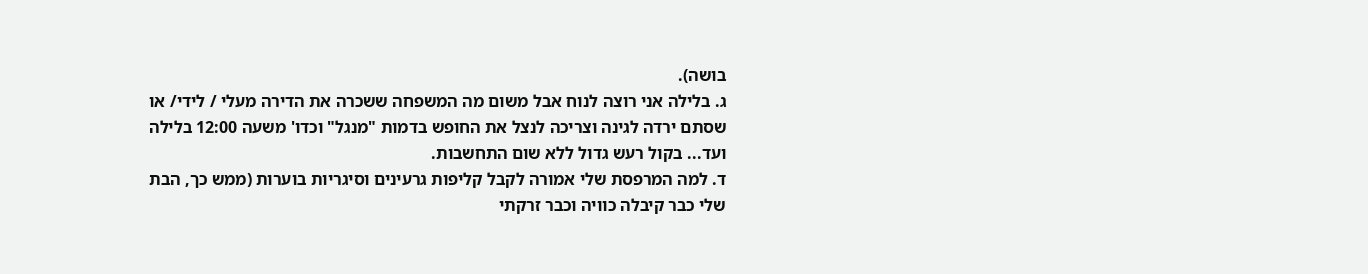בושה).
ג. בלילה אני רוצה לנוח אבל משום מה המשפחה ששכרה את הדירה מעלי / לידי/ או שסתם ירדה לגינה וצריכה לנצל את החופש בדמות "מנגל" וכדו' משעה 12:00 בלילה ועד... בקול רעש גדול ללא שום התחשבות.
ד. למה המרפסת שלי אמורה לקבל קליפות גרעינים וסיגריות בוערות (ממש כך, הבת שלי כבר קיבלה כוויה וכבר זרקתי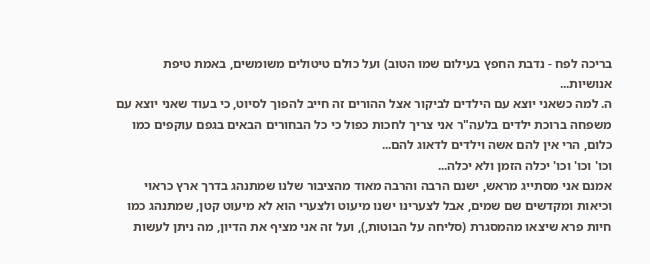בריכה לפח - נדבת החפץ בעילום שמו הטוב) ועל כולם טיטולים משומשים, באמת טיפת אנושיות...
ה. למה כשאני יוצא עם הילדים לביקור אצל ההורים זה חייב להפוך לסיוט, כי בעוד שאני יוצא עם משפחה ברוכת ילדים בלעה"ר אני צריך לחכות כפול כי כל הבחורים הבאים בגפם עוקפים כמו כלום, הרי אין להם אשה וילדים לדאוג להם...
וכו' וכו' וכו' יכלה הזמן ולא יכלה...
אמנם אני מסתייג מראש, ישנם הרבה והרבה מאוד מהציבור שלנו שמתנהג בדרך ארץ כראוי וכיאות ומקדשים שם שמים, אבל לצערינו ישנו מיעוט ולצערי הוא לא מיעוט קטן, שמתנהג כמו חיות פרא שיצאו מהמסגרת (סליחה על הבוטות,), ועל זה אני מציף את הדיון, מה ניתן לעשות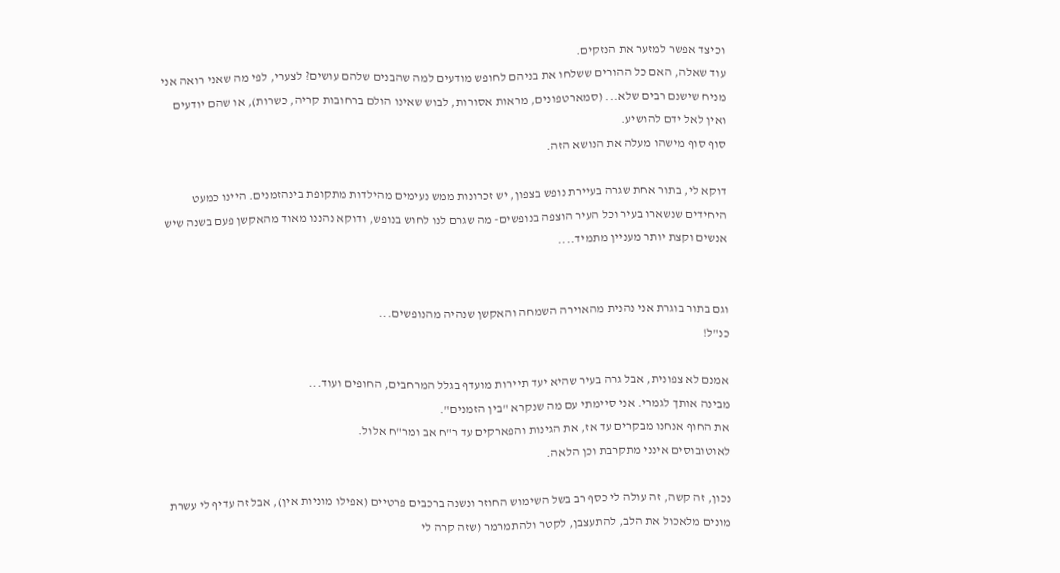וכיצד אפשר למזער את הנזקים.
עוד שאלה, האם כל ההורים ששלחו את בניהם לחופש מודעים למה שהבנים שלהם עושים? לצערי, לפי מה שאני רואה אני מניח שישנם רבים שלא... (סמארטפונים, מראות אסורות, לבוש שאינו הולם ברחובות קריה, כשרות), או שהם יודעים ואין לאל ידם להושיע.
סוף סוף מישהו מעלה את הנושא הזה.

דוקא לי, בתור אחת שגרה בעיירת נופש בצפון, יש זכרונות ממש נעימים מהילדות מתקופת בינהזמנים. היינו כמעט היחידים שנשארו בעיר וכל העיר הוצפה בנופשים- מה שגרם לנו לחוש בנופש, ודוקא נהננו מאוד מהאקשן פעם בשנה שיש אנשים וקצת יותר מעניין מתמיד....


וגם בתור בוגרת אני נהנית מהאוירה השמחה והאקשן שנהיה מהנופשים...
כנ"ל!

אמנם לא צפונית, אבל גרה בעיר שהיא יעד תיירות מועדף בגלל המרחבים, החופים ועוד...
מבינה אותך לגמרי. אני סיימתי עם מה שנקרא "בין הזמנים".
את החוף אנחנו מבקרים עד אז, את הגינות והפארקים עד ר"ח אב ומר"ח אלול.
לאוטובוסים אינני מתקרבת וכן הלאה.

נכון, זה קשה, זה עולה לי כסף רב בשל השימוש החוזר ונשנה ברכבים פרטיים (אפילו מוניות אין), אבל זה עדיף לי עשרת מונים מלאכול את הלב, להתעצבן, לקטר ולהתמרמר (שזה קרה לי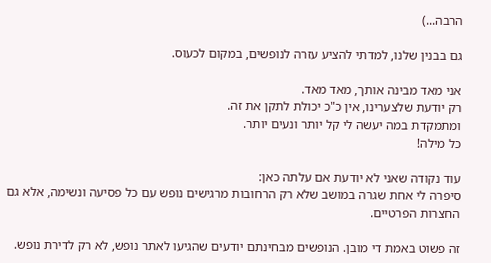הרבה...)

גם בבנין שלנו, למדתי להציע עזרה לנופשים, במקום לכעוס.

אני מאד מבינה אותך, מאד מאד.
רק יודעת שלצערינו, אין כ"כ יכולת לתקן את זה.
ומתמקדת במה יעשה לי קל יותר ונעים יותר.
כל מילה!

עוד נקודה שאני לא יודעת אם עלתה כאן:
סיפרה לי אחת שגרה במושב שלא רק הרחובות מרגישים נופש עם כל פסיעה ונשימה, אלא גם החצרות הפרטיים.

זה פשוט באמת די מובן. הנופשים מבחינתם יודעים שהגיעו לאתר נופש, לא רק לדירת נופש.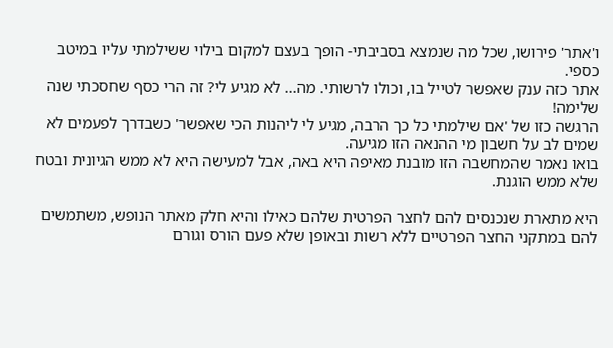ו'אתר' פירושו, שכל מה שנמצא בסביבתי- הופך בעצם למקום בילוי ששילמתי עליו במיטב כספי.
אתר כזה ענק שאפשר לטייל בו, וכולו לרשותי. מה... לא מגיע לי? זה הרי כסף שחסכתי שנה שלימה!
הרגשה כזו של 'אם שילמתי כל כך הרבה, מגיע לי ליהנות הכי שאפשר' כשבדרך לפעמים לא שמים לב על חשבון מי ההנאה הזו מגיעה.
בואו נאמר שהמחשבה הזו מובנת מאיפה היא באה, אבל למעישה היא לא ממש הגיונית ובטח שלא ממש הוגנת.

היא מתארת שנכנסים להם לחצר הפרטית שלהם כאילו והיא חלק מאתר הנופש, משתמשים להם במתקני החצר הפרטיים ללא רשות ובאופן שלא פעם הורס וגורם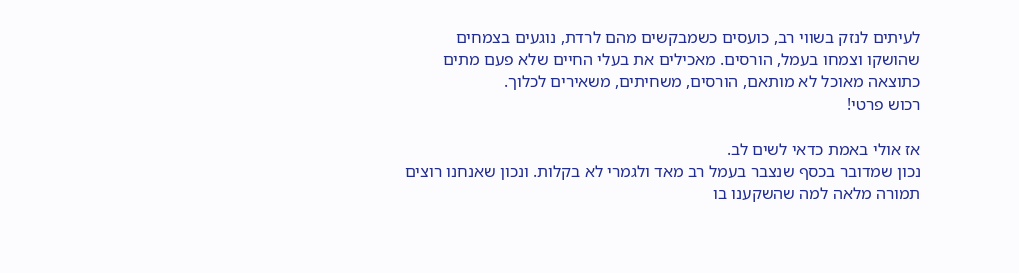לעיתים לנזק בשווי רב, כועסים כשמבקשים מהם לרדת, נוגעים בצמחים שהושקו וצמחו בעמל, הורסים. מאכילים את בעלי החיים שלא פעם מתים כתוצאה מאוכל לא מותאם, הורסים, משחיתים, משאירים לכלוך.
רכוש פרטי!

אז אולי באמת כדאי לשים לב.
נכון שמדובר בכסף שנצבר בעמל רב מאד ולגמרי לא בקלות. ונכון שאנחנו רוצים תמורה מלאה למה שהשקענו בו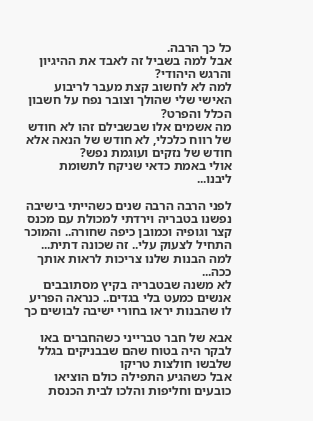כל כך הרבה.
אבל למה בשביל זה לאבד את ההיגיון והרגש היהודי?
למה לא לחשוב קצת מעבר לריבוע האישי שלי שהולך וצובר נפח על חשבון הכלל והפרט?
מה אשמים אלו שבשבילם זהו לא חודש של רווח כלכלי, לא חודש של הנאה אלא חודש של נזקים ועוגמת נפש?
אולי באמת כדאי שניקח לתשומת ליבנו...

לפני הרבה הרבה שנים כשהייתי בישיבה נפשנו בטבריה וירדתי למכולת עם מכנס קצר וגופיה וכמובן כיפה שחורה.. והמוכר התחיל לצעוק עלי.. זה שכונה דתית... למה הבנות שלנו צריכות לראות אותך ככה...
לא משנה שבטבריה בקיץ מסתובבים אנשים כמעט בלי בגדים.. כנראה הפריע לו שהבנות יראו בחורי ישיבה לבושים כך

אבא של חבר טברייני כשהחברים באו לבקר היה בטוח שהם שבבניקים בגלל שלבשו חולצות טריקו
אבל כשהגיע התפילה כולם הוציאו כובעים וחליפות והלכו לבית הכנסת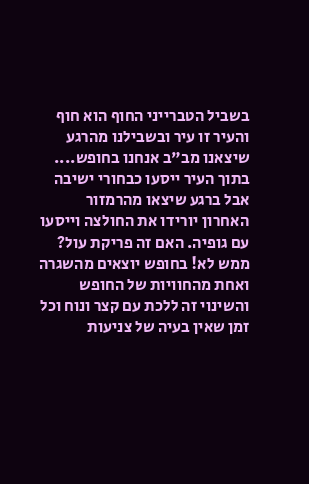בשביל הטברייני החוף הוא חוף והעיר זו עיר ובשבילנו מהרגע שיצאנו מב"ב אנחנו בחופש.... בתוך העיר ייסעו כבחורי ישיבה אבל ברגע שיצאו מהרמזור האחרון יורידו את החולצה וייסעו עם גופיה. האם זה פריקת עול? ממש לא! בחופש יוצאים מהשגרה ואחת מהחוויות של החופש והשינוי זה ללכת עם קצר ונוח וכל זמן שאין בעיה של צניעות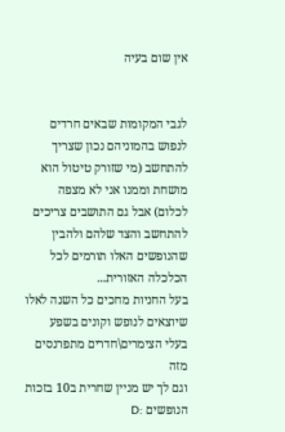אין שום בעיה


לגבי המקומות שבאים חרדים לנפוש בהמוניהם נכון שצריך להתחשב (מי שזורק טיטול הוא מושחת וממנו אני לא מצפה לכלום) אבל גם התושבים צריכים להתחשב והצד שלהם ולהבין שהנופשים האלו תורמים לכל הכלכלה האזורית...
בעל החניות מחכים כל השנה לאלו שיוצאים לנופש וקונים בשפע
בעלי הצימרים\חדרים מתפרנסים מזה
וגם לך יש מניין שחרית ב10 בזכות הנופשים :D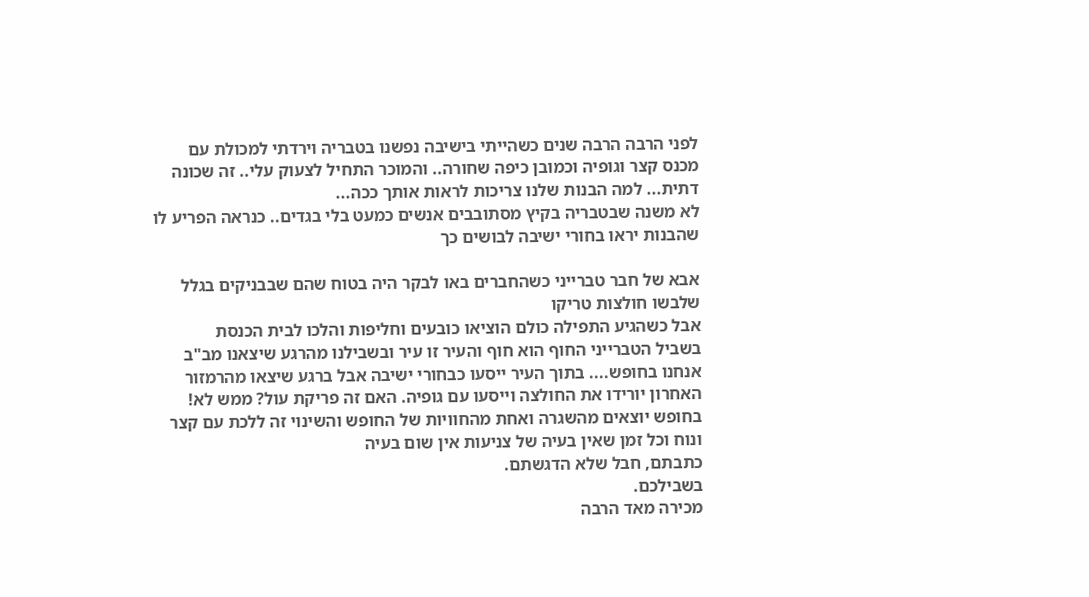לפני הרבה הרבה שנים כשהייתי בישיבה נפשנו בטבריה וירדתי למכולת עם מכנס קצר וגופיה וכמובן כיפה שחורה.. והמוכר התחיל לצעוק עלי.. זה שכונה דתית... למה הבנות שלנו צריכות לראות אותך ככה...
לא משנה שבטבריה בקיץ מסתובבים אנשים כמעט בלי בגדים.. כנראה הפריע לו שהבנות יראו בחורי ישיבה לבושים כך

אבא של חבר טברייני כשהחברים באו לבקר היה בטוח שהם שבבניקים בגלל שלבשו חולצות טריקו
אבל כשהגיע התפילה כולם הוציאו כובעים וחליפות והלכו לבית הכנסת
בשביל הטברייני החוף הוא חוף והעיר זו עיר ובשבילנו מהרגע שיצאנו מב"ב אנחנו בחופש.... בתוך העיר ייסעו כבחורי ישיבה אבל ברגע שיצאו מהרמזור האחרון יורידו את החולצה וייסעו עם גופיה. האם זה פריקת עול? ממש לא! בחופש יוצאים מהשגרה ואחת מהחוויות של החופש והשינוי זה ללכת עם קצר ונוח וכל זמן שאין בעיה של צניעות אין שום בעיה
כתבתם, חבל שלא הדגשתם.
בשבילכם.
מכירה מאד הרבה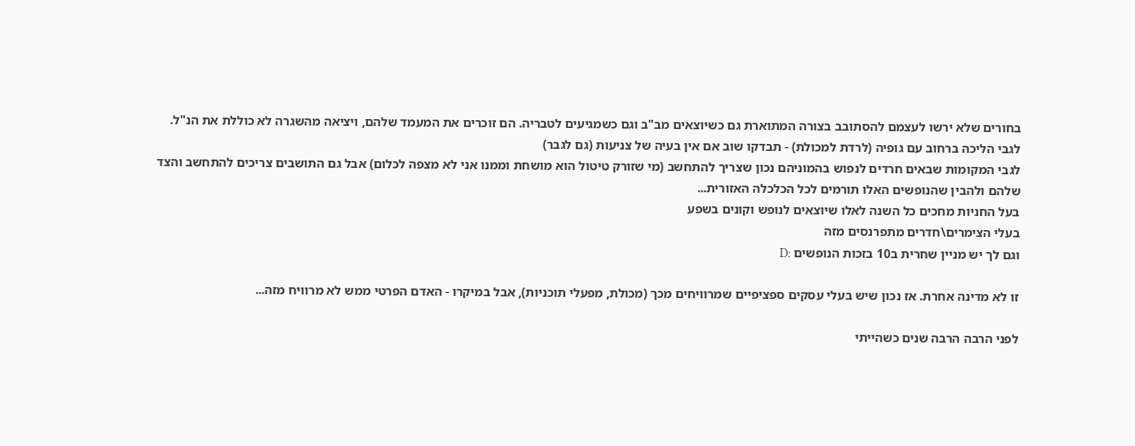בחורים שלא ירשו לעצמם להסתובב בצורה המתוארת גם כשיוצאים מב"ב וגם כשמגיעים לטבריה. הם זוכרים את המעמד שלהם, ויציאה מהשגרה לא כוללת את הנ"ל.
לגבי הליכה ברחוב עם גופיה (לרדת למכולת) - תבדקו שוב אם אין בעיה של צניעות (גם לגבר)
לגבי המקומות שבאים חרדים לנפוש בהמוניהם נכון שצריך להתחשב (מי שזורק טיטול הוא מושחת וממנו אני לא מצפה לכלום) אבל גם התושבים צריכים להתחשב והצד שלהם ולהבין שהנופשים האלו תורמים לכל הכלכלה האזורית...
בעל החניות מחכים כל השנה לאלו שיוצאים לנופש וקונים בשפע
בעלי הצימרים\חדרים מתפרנסים מזה
וגם לך יש מניין שחרית ב10 בזכות הנופשים :D

זו לא מדינה אחרת. אז נכון שיש בעלי עסקים ספציפיים שמרוויחים מכך (מכולת, מפעלי תוכניות), אבל במיקרו - האדם הפרטי ממש לא מרוויח מזה...

לפני הרבה הרבה שנים כשהייתי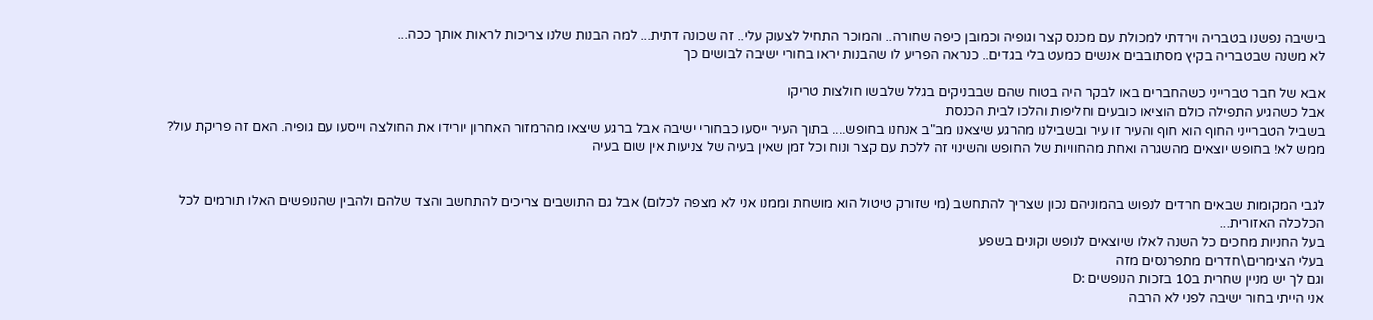בישיבה נפשנו בטבריה וירדתי למכולת עם מכנס קצר וגופיה וכמובן כיפה שחורה.. והמוכר התחיל לצעוק עלי.. זה שכונה דתית... למה הבנות שלנו צריכות לראות אותך ככה...
לא משנה שבטבריה בקיץ מסתובבים אנשים כמעט בלי בגדים.. כנראה הפריע לו שהבנות יראו בחורי ישיבה לבושים כך

אבא של חבר טברייני כשהחברים באו לבקר היה בטוח שהם שבבניקים בגלל שלבשו חולצות טריקו
אבל כשהגיע התפילה כולם הוציאו כובעים וחליפות והלכו לבית הכנסת
בשביל הטברייני החוף הוא חוף והעיר זו עיר ובשבילנו מהרגע שיצאנו מב"ב אנחנו בחופש.... בתוך העיר ייסעו כבחורי ישיבה אבל ברגע שיצאו מהרמזור האחרון יורידו את החולצה וייסעו עם גופיה. האם זה פריקת עול? ממש לא! בחופש יוצאים מהשגרה ואחת מהחוויות של החופש והשינוי זה ללכת עם קצר ונוח וכל זמן שאין בעיה של צניעות אין שום בעיה


לגבי המקומות שבאים חרדים לנפוש בהמוניהם נכון שצריך להתחשב (מי שזורק טיטול הוא מושחת וממנו אני לא מצפה לכלום) אבל גם התושבים צריכים להתחשב והצד שלהם ולהבין שהנופשים האלו תורמים לכל הכלכלה האזורית...
בעל החניות מחכים כל השנה לאלו שיוצאים לנופש וקונים בשפע
בעלי הצימרים\חדרים מתפרנסים מזה
וגם לך יש מניין שחרית ב10 בזכות הנופשים :D
אני הייתי בחור ישיבה לפני לא הרבה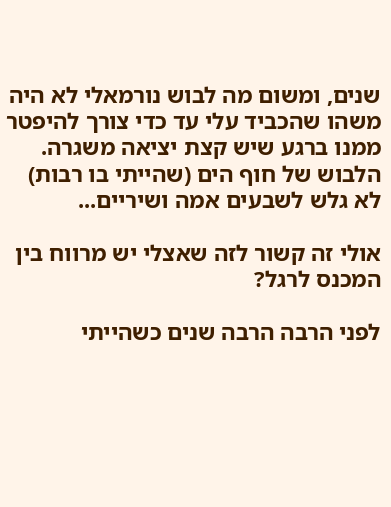שנים, ומשום מה לבוש נורמאלי לא היה משהו שהכביד עלי עד כדי צורך להיפטר ממנו ברגע שיש קצת יציאה משגרה. הלבוש של חוף הים (שהייתי בו רבות) לא גלש לשבעים אמה ושיריים...

אולי זה קשור לזה שאצלי יש מרווח בין המכנס לרגל?

לפני הרבה הרבה שנים כשהייתי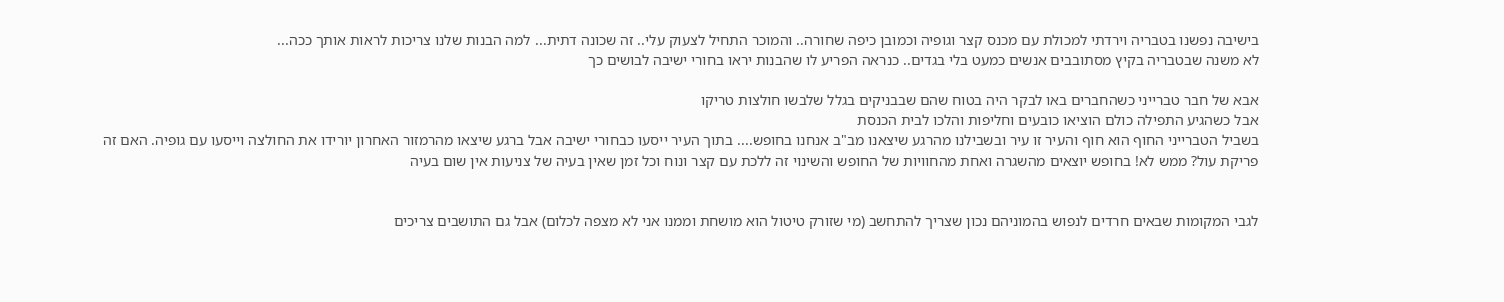בישיבה נפשנו בטבריה וירדתי למכולת עם מכנס קצר וגופיה וכמובן כיפה שחורה.. והמוכר התחיל לצעוק עלי.. זה שכונה דתית... למה הבנות שלנו צריכות לראות אותך ככה...
לא משנה שבטבריה בקיץ מסתובבים אנשים כמעט בלי בגדים.. כנראה הפריע לו שהבנות יראו בחורי ישיבה לבושים כך

אבא של חבר טברייני כשהחברים באו לבקר היה בטוח שהם שבבניקים בגלל שלבשו חולצות טריקו
אבל כשהגיע התפילה כולם הוציאו כובעים וחליפות והלכו לבית הכנסת
בשביל הטברייני החוף הוא חוף והעיר זו עיר ובשבילנו מהרגע שיצאנו מב"ב אנחנו בחופש.... בתוך העיר ייסעו כבחורי ישיבה אבל ברגע שיצאו מהרמזור האחרון יורידו את החולצה וייסעו עם גופיה. האם זה פריקת עול? ממש לא! בחופש יוצאים מהשגרה ואחת מהחוויות של החופש והשינוי זה ללכת עם קצר ונוח וכל זמן שאין בעיה של צניעות אין שום בעיה


לגבי המקומות שבאים חרדים לנפוש בהמוניהם נכון שצריך להתחשב (מי שזורק טיטול הוא מושחת וממנו אני לא מצפה לכלום) אבל גם התושבים צריכים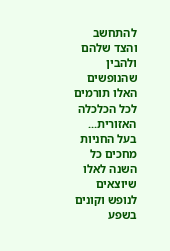להתחשב והצד שלהם ולהבין שהנופשים האלו תורמים לכל הכלכלה האזורית...
בעל החניות מחכים כל השנה לאלו שיוצאים לנופש וקונים בשפע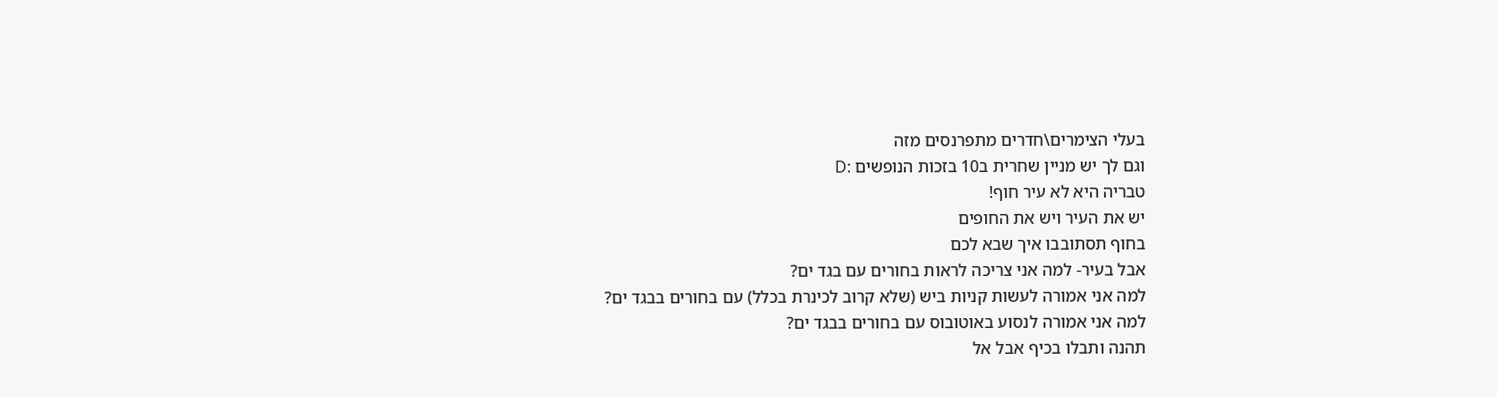בעלי הצימרים\חדרים מתפרנסים מזה
וגם לך יש מניין שחרית ב10 בזכות הנופשים :D
טבריה היא לא עיר חוף!
יש את העיר ויש את החופים
בחוף תסתובבו איך שבא לכם
אבל בעיר- למה אני צריכה לראות בחורים עם בגד ים?
למה אני אמורה לעשות קניות ביש (שלא קרוב לכינרת בכלל) עם בחורים בבגד ים?
למה אני אמורה לנסוע באוטובוס עם בחורים בבגד ים?
תהנה ותבלו בכיף אבל אל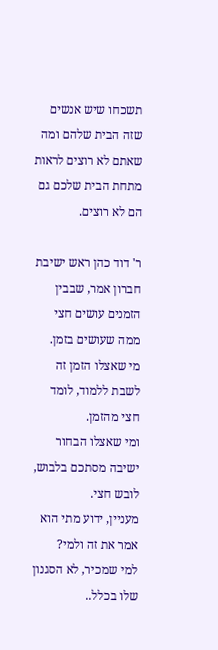תשכחו שיש אנשים שזה הבית שלהם ומה שאתם לא רוצים לראות מתחת הבית שלכם גם הם לא רוצים.

ר' דוד כהן ראש ישיבת חברון אמר, שבבין הזמנים עושים חצי ממה שעושים בזמן.
מי שאצלו הזמן זה לשבת ללמוד, לומד חצי מהזמן.
ומי שאצלו הבחור ישיבה מסתכם בלבוש, לובש חצי.
מעניין, ידוע מתי הוא אמר את זה ולמי?
למי שמכיר, לא הסגנון שלו בכלל..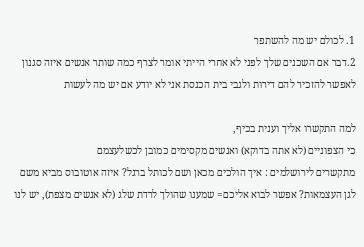1. לכולם יש מה להשתפר
2.דבר אם השכנים שלך לפני לא אחרי הייתי אומר לצרף כמה שותר אנשים איזה סגנון לאפשר להזכיר להם דירות ולגבי בית הכנסת אני לא יודע אם יש מה לעשות

למה התקשרו אליך וענית בכיף,
כי הצפוניים (לא אתה בדוקא) ואנשים מקסימים כמובן לכשלעצמם
מתקשרים לירושלמים : איך הולכים מכאן ושם לכותל ברגל? איזה אוטובוס מביא משם לגן העצמאות? אפשר לבוא אליכם= שמענו שהולך לרדת שלג (לא אנשים מצפת), יש לנו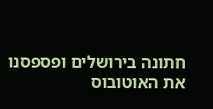חתונה בירושלים ופספסנו את האוטובוס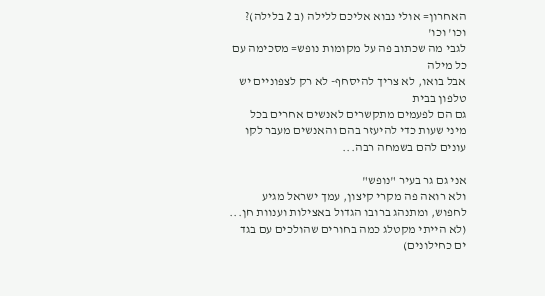האחרון= אולי נבוא אליכם ללילה (ב 2 בלילה)? וכו' וכו'
לגבי מה שכתוב פה על מקומות נופש= מסכימה עם כל מילה
אבל בואו, לא צריך להיסחף- לא רק לצפוניים יש טלפון בבית
גם הם לפעמים מתקשרים לאנשים אחרים בכל מיני שעות כדי להיעזר בהם והאנשים מעבר לקו עונים להם בשמחה רבה...

אני גם גר בעיר "נופש"
ולא רואה פה מקרי קיצון, עמך ישראל מגיע לחפוש, ומתנהג ברובו הגדול באצילות וענוות חן...
(לא הייתי מקטלג כמה בחורים שהולכים עם בגד ים כחילונים)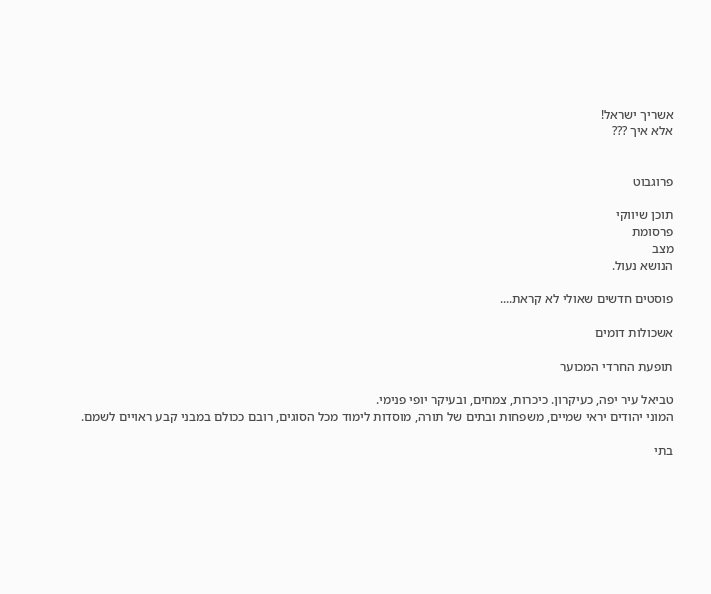אשריך ישראל!
אלא איך ???


פרוגבוט

תוכן שיווקי
פרסומת
מצב
הנושא נעול.

פוסטים חדשים שאולי לא קראת....

אשכולות דומים

תופעת החרדי המכוער

טביאל עיר יפה, כעיקרון. כיכרות, צמחים, ובעיקר יופי פנימי.
המוני יהודים יראי שמיים, משפחות ובתים של תורה, מוסדות לימוד מכל הסוגים, רובם ככולם במבני קבע ראויים לשמם.

בתי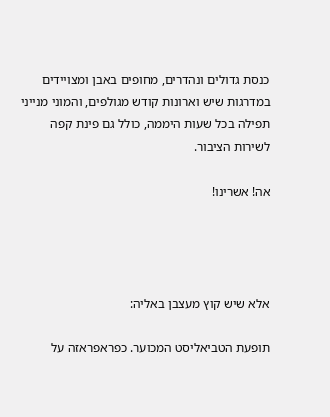כנסת גדולים ונהדרים, מחופים באבן ומצויידים במדרגות שיש וארונות קודש מגולפים, והמוני מנייני תפילה בכל שעות היממה, כולל גם פינת קפה לשירות הציבור.

אה! אשרינו!




אלא שיש קוץ מעצבן באליה:

תופעת הטביאליסט המכוער. כפראפראזה על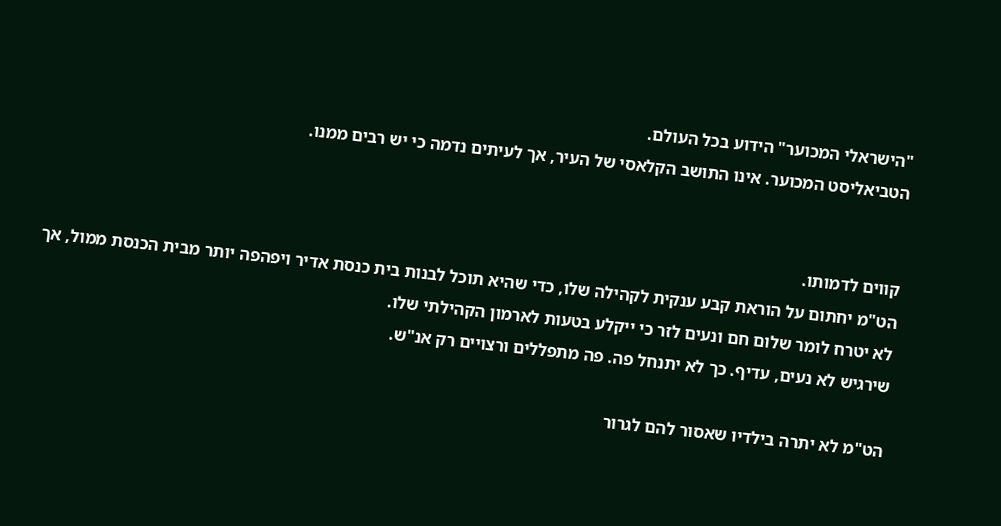"הישראלי המכוער" הידוע בכל העולם.
הטביאליסט המכוער. אינו התושב הקלאסי של העיר, אך לעיתים נדמה כי יש רבים ממנו.


קווים לדמותו.
הט"מ יחתום על הוראת קבע ענקית לקהילה שלו, כדי שהיא תוכל לבנות בית כנסת אדיר ויפהפה יותר מבית הכנסת ממול, אך לא יטרח לומר שלום חם ונעים לזר כי ייקלע בטעות לארמון הקהילתי שלו.
שירגיש לא נעים, עדיף. כך לא יתנחל פה. פה מתפללים ורצויים רק אנ"ש.

הט"מ לא יתרה בילדיו שאסור להם לגרור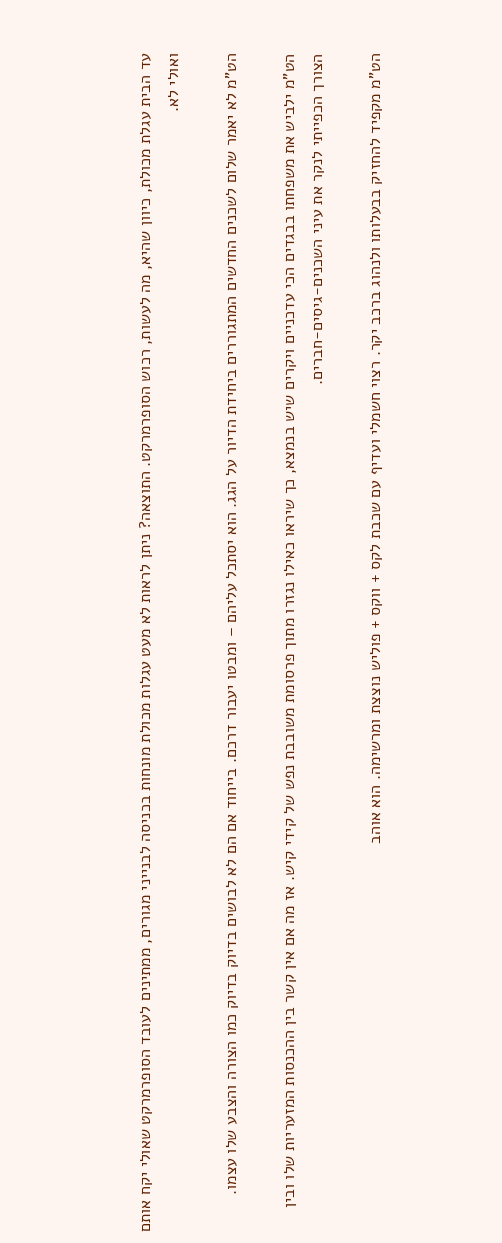עד הבית עגלת מכולת, כיוון שהיא, מה לעשות, רכוש הסופרמרקט. התוצאה? ניתן לראות לא מעט עגלות מכולת מונחות בכניסה לבנייני מגורים, ממתינים לעובד הסופרמרקט שאולי יקח אותם ואולי לא.

הט"מ לא יאמר שלום לשכנים החדשים המתגוררים ביחידת הדיור על הגג. הוא יסתכל עליהם – ומבטו יעבור דרכם. בייחוד אם הם לא לבושים בדיוק בדיוק כמו הצורה והצבע שלו עצמו.

הט"מ ילביש את משפחתו בבגדים הכי עדכניים ויקרים שיש בנמצא, כך שיראו כאילו נגזרו מתוך פרסומת משובבת נפש של קידי קיש. אז מה אם אין קשר בין ההכנסות המזעריות שלו ובין הצורך הכפייתי לנקר את עיני השכנים-גיסים-חברים.

הט"מ מקפיד להחזיק בבעלותו ולנהוג ברכב יקר. רצוי חשמלי ועדיף עם שכבת לקס + ווקס + פוליש נוצצת ומרשימה. הוא אוהב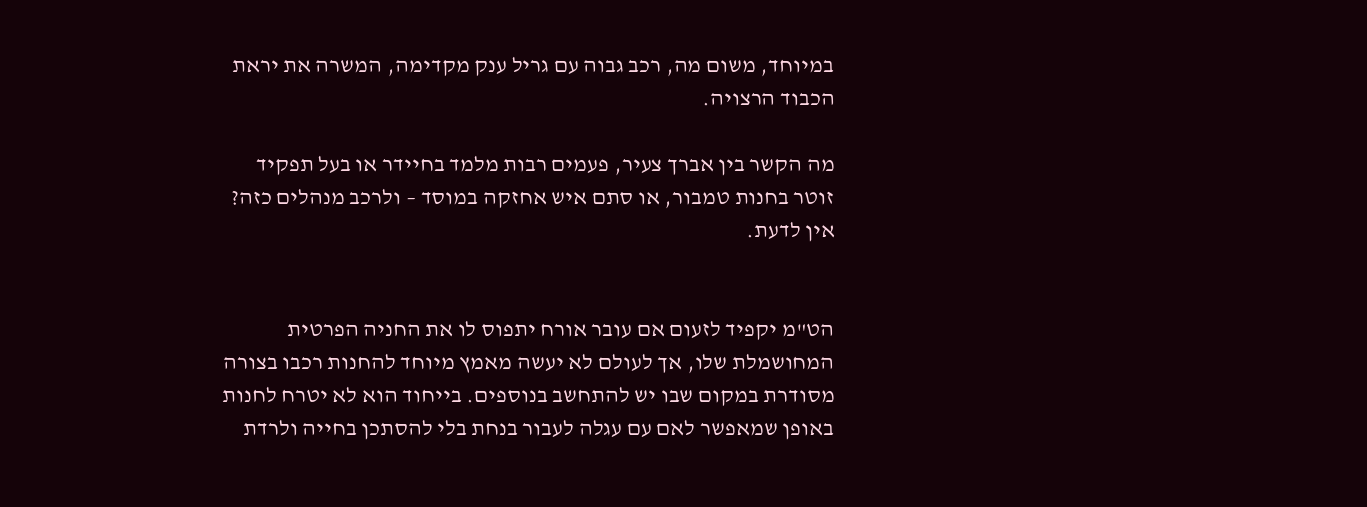במיוחד, משום מה, רכב גבוה עם גריל ענק מקדימה, המשרה את יראת הכבוד הרצויה.

מה הקשר בין אברך צעיר, פעמים רבות מלמד בחיידר או בעל תפקיד זוטר בחנות טמבור, או סתם איש אחזקה במוסד – ולרכב מנהלים כזה? אין לדעת.


הט"מ יקפיד לזעום אם עובר אורח יתפוס לו את החניה הפרטית המחושמלת שלו, אך לעולם לא יעשה מאמץ מיוחד להחנות רכבו בצורה מסודרת במקום שבו יש להתחשב בנוספים. בייחוד הוא לא יטרח לחנות באופן שמאפשר לאם עם עגלה לעבור בנחת בלי להסתכן בחייה ולרדת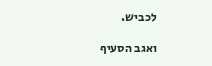לכביש.

ואגב הסעיף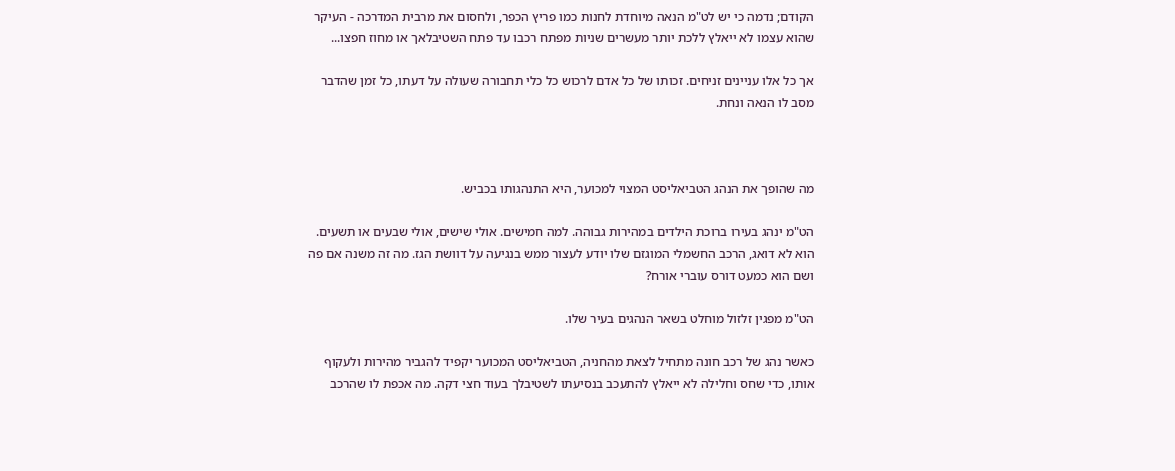הקודם; נדמה כי יש לט"מ הנאה מיוחדת לחנות כמו פריץ הכפר, ולחסום את מרבית המדרכה - העיקר שהוא עצמו לא ייאלץ ללכת יותר מעשרים שניות מפתח רכבו עד פתח השטיבלאך או מחוז חפצו...

אך כל אלו עניינים זניחים. זכותו של כל אדם לרכוש כל כלי תחבורה שעולה על דעתו, כל זמן שהדבר מסב לו הנאה ונחת.



מה שהופך את הנהג הטביאליסט המצוי למכוער, היא התנהגותו בכביש.

הט"מ ינהג בעירו ברוכת הילדים במהירות גבוהה. למה חמישים. אולי שישים, אולי שבעים או תשעים. הוא לא דואג, הרכב החשמלי המוגזם שלו יודע לעצור ממש בנגיעה על דוושת הגז. מה זה משנה אם פה ושם הוא כמעט דורס עוברי אורח?

הט"מ מפגין זלזול מוחלט בשאר הנהגים בעיר שלו.

כאשר נהג של רכב חונה מתחיל לצאת מהחניה, הטביאליסט המכוער יקפיד להגביר מהירות ולעקוף אותו, כדי שחס וחלילה לא ייאלץ להתעכב בנסיעתו לשטיבלך בעוד חצי דקה. מה אכפת לו שהרכב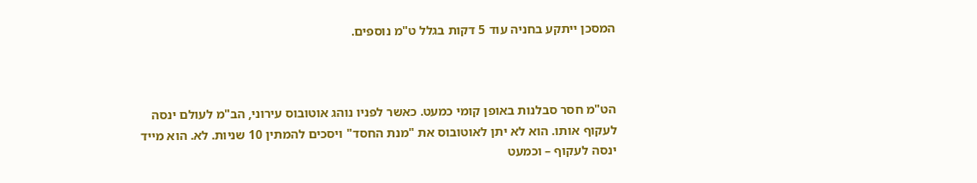המסכן ייתקע בחניה עוד 5 דקות בגלל ט"מ נוספים.



הט"מ חסר סבלנות באופן קומי כמעט. כאשר לפניו נוהג אוטובוס עירוני, הב"מ לעולם ינסה לעקוף אותו. הוא לא יתן לאוטובוס את "מנת החסד" ויסכים להמתין 10 שניות. לא. הוא מייד ינסה לעקוף – וכמעט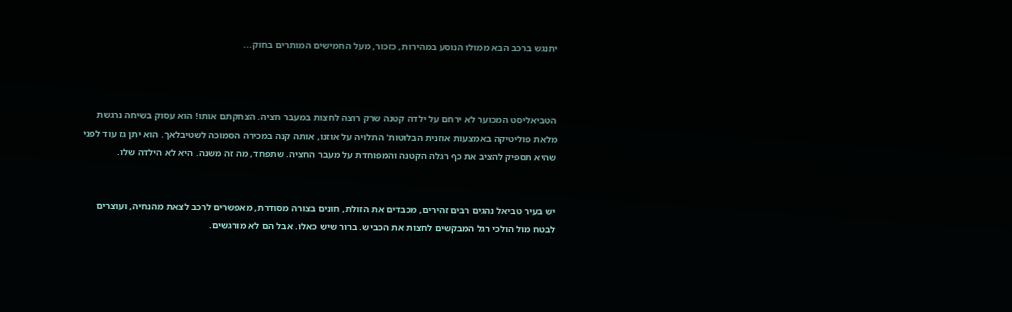יתנגש ברכב הבא ממולו הנוסע במהירות, כזכור, מעל החמישים המותרים בחוק...



הטביאליסט המכוער לא ירחם על ילדה קטנה שרק רוצה לחצות במעבר חציה. הצחקתם אותו! הוא עסוק בשיחה נרגשת מלאת פוליטיקה באמצעות אוזנית הבלוטות' התלויה על אוזנו, אותה קנה במכירה הסמוכה לשטיבלאך. הוא יתן גז עוד לפני שהיא תספיק להציב את כף רגלה הקטנה והמפוחדת על מעבר החציה. שתפחד, מה זה משנה. היא לא הילדה שלו.


יש בעיר טביאל נהגים רבים זהירים, מכבדים את הזולת, חונים בצורה מסודרת, מאפשרים לרכב לצאת מהנחיה, ועוצרים לבטח מול הולכי רגל המבקשים לחצות את הכביש. ברור שיש כאלו. אבל הם לא מורגשים.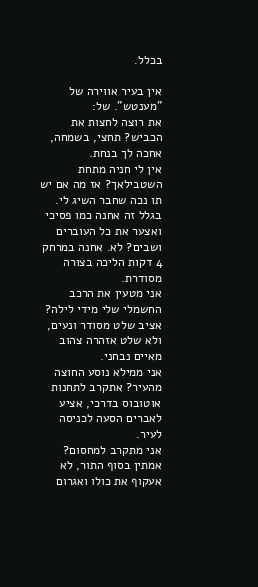בכלל.

אין בעיר אווירה של "מענטש". של:
את רוצה לחצות את הכביש? תחצי, בשמחה, אחכה לך בנחת.
אין לי חניה מתחת השטבילאך? אז מה אם יש תו נכה שחבר השיג לי. בגלל זה אחנה כמו פסיכי ואצער את כל העוברים ושבים? לא. אחנה במרחק 4 דקות הליכה בצורה מסודרת.
אני מטעין את הרכב החשמלי שלי מידי לילה? אציב שלט מסודר ונעים, ולא שלט אזהרה צהוב מאיים נבחני.
אני ממילא נוסע החוצה מהעיר? אתקרב לתחנות אוטובוס בדרכי, אציע לאברים הסעה לכניסה לעיר.
אני מתקרב למחסום? אמתין בסוף התור, לא אעקוף את כולו ואגרום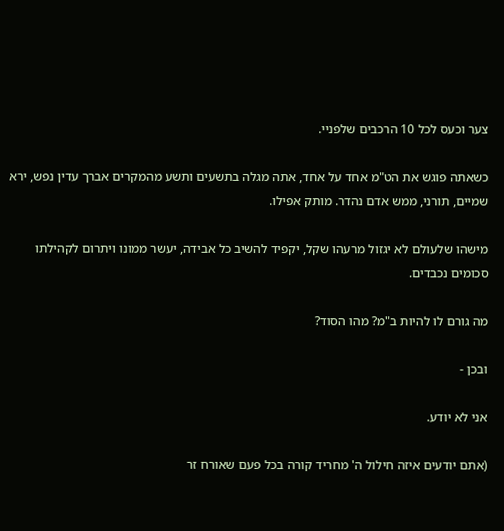צער וכעס לכל 10 הרכבים שלפניי.

כשאתה פוגש את הט"מ אחד על אחד, אתה מגלה בתשעים ותשע מהמקרים אברך עדין נפש, ירא שמיים, תורני, ממש אדם נהדר. מותק אפילו.

מישהו שלעולם לא יגזול מרעהו שקל, יקפיד להשיב כל אבידה, יעשר ממונו ויתרום לקהילתו סכומים נכבדים.

מה גורם לו להיות ב"מ? מהו הסוד?

ובכן -

אני לא יודע.

(אתם יודעים איזה חילול ה' מחריד קורה בכל פעם שאורח זר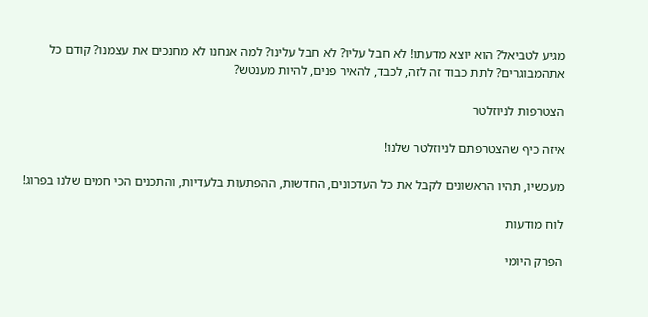מגיע לטביאל? הוא יוצא מדעתו! לא חבל עליו? לא חבל עלינו? למה אנחנו לא מחנכים את עצמנו? קודם כל אתהמבוגרים? לתת כבוד זה לזה, לכבד, להאיר פנים, להיות מענטש?

הצטרפות לניוזלטר

איזה כיף שהצטרפתם לניוזלטר שלנו!

מעכשיו, תהיו הראשונים לקבל את כל העדכונים, החדשות, ההפתעות בלעדיות, והתכנים הכי חמים שלנו בפרוג!

לוח מודעות

הפרק היומי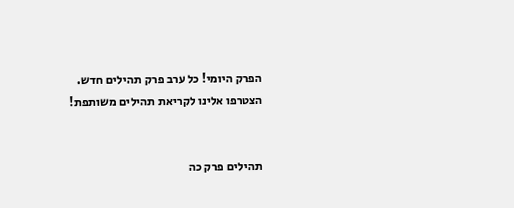הפרק היומי! כל ערב פרק תהילים חדש. הצטרפו אלינו לקריאת תהילים משותפת!


תהילים פרק כה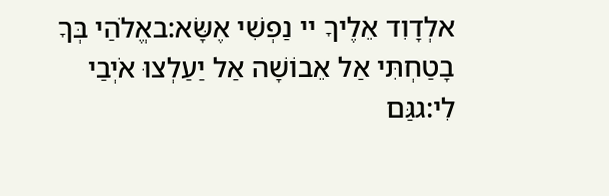אלְדָוִד אֵלֶיךָ יי נַפְשִׁי אֶשָּׂא:באֱלֹהַי בְּךָ בָטַחְתִּי אַל אֵבוֹשָׁה אַל יַעַלְצוּ אֹיְבַי לִי:גגַּם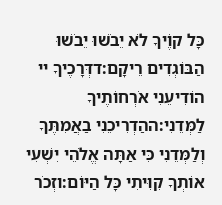כָּל קוֶֹיךָ לֹא יֵבֹשׁוּ יֵבֹשׁוּ הַבּוֹגְדִים רֵיקָם:דדְּרָכֶיךָ יי הוֹדִיעֵנִי אֹרְחוֹתֶיךָ לַמְּדֵנִי:ההַדְרִיכֵנִי בַאֲמִתֶּךָ וְלַמְּדֵנִי כִּי אַתָּה אֱלֹהֵי יִשְׁעִי אוֹתְךָ קִוִּיתִי כָּל הַיּוֹם:וזְכֹר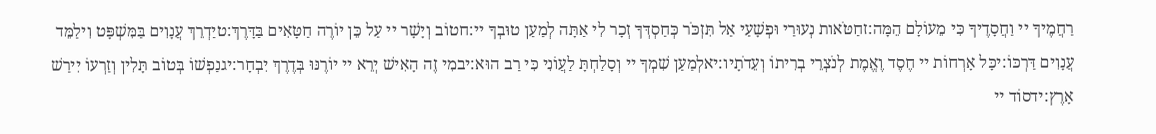רַחֲמֶיךָ יי וַחֲסָדֶיךָ כִּי מֵעוֹלָם הֵמָּה:זחַטֹּאות נְעוּרַי וּפְשָׁעַי אַל תִּזְכֹּר כְּחַסְדְּךָ זְכָר לִי אַתָּה לְמַעַן טוּבְךָ יי:חטוֹב וְיָשָׁר יי עַל כֵּן יוֹרֶה חַטָּאִים בַּדָּרֶךְ:טיַדְרֵךְ עֲנָוִים בַּמִּשְׁפָּט וִילַמֵּד עֲנָוִים דַּרְכּוֹ:יכָּל אָרְחוֹת יי חֶסֶד וֶאֱמֶת לְנֹצְרֵי בְרִיתוֹ וְעֵדֹתָיו:יאלְמַעַן שִׁמְךָ יי וְסָלַחְתָּ לַעֲוֹנִי כִּי רַב הוּא:יבמִי זֶה הָאִישׁ יְרֵא יי יוֹרֶנּוּ בְּדֶרֶךְ יִבְחָר:יגנַפְשׁוֹ בְּטוֹב תָּלִין וְזַרְעוֹ יִירַשׁ אָרֶץ:ידסוֹד יי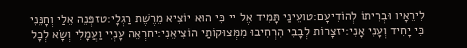לִירֵאָיו וּבְרִיתוֹ לְהוֹדִיעָם:טועֵינַי תָּמִיד אֶל יי כִּי הוּא יוֹצִיא מֵרֶשֶׁת רַגְלָי:טזפְּנֵה אֵלַי וְחָנֵּנִי כִּי יָחִיד וְעָנִי אָנִי:יזצָרוֹת לְבָבִי הִרְחִיבוּ מִמְּצוּקוֹתַי הוֹצִיאֵנִי:יחרְאֵה עָנְיִי וַעֲמָלִי וְשָׂא לְכָל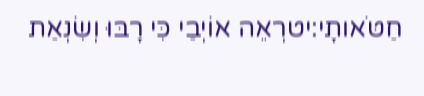חַטֹּאותָי:יטרְאֵה אוֹיְבַי כִּי רָבּוּ וְשִׂנְאַת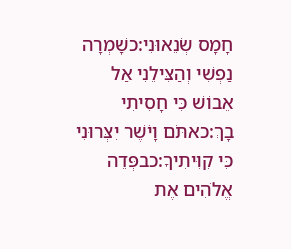חָמָס שְׂנֵאוּנִי:כשָׁמְרָה נַפְשִׁי וְהַצִּילֵנִי אַל אֵבוֹשׁ כִּי חָסִיתִי בָךְ:כאתֹּם וָיֹשֶׁר יִצְּרוּנִי כִּי קִוִּיתִיךָ:כבפְּדֵה אֱלֹהִים אֶת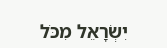יִשְׂרָאֵל מִכֹּל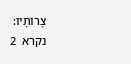צָרוֹתָיו:
נקרא  2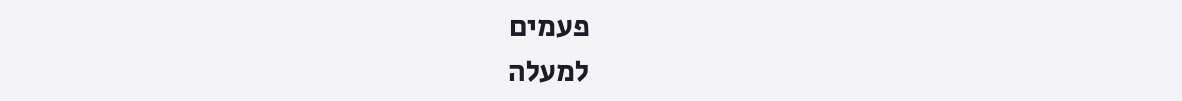פעמים
למעלה